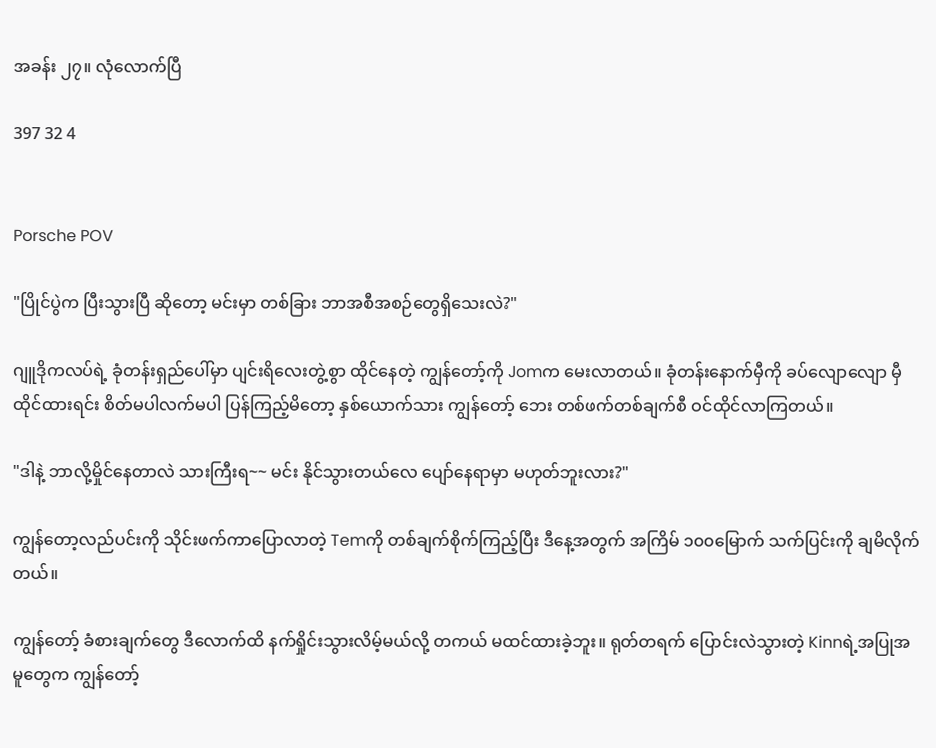အခန်း ၂၇။ လုံလောက်ပြီ

397 32 4


Porsche POV

"ပြိုင်ပွဲက ပြီးသွားပြီ ဆိုတော့ မင်းမှာ တစ်ခြား ဘာအစီအစဉ်တွေရှိသေးလဲ?"

ဂျူဒိုကလပ်ရဲ့ ခုံတန်းရှည်ပေါ်မှာ ပျင်းရိလေးတွဲ့စွာ ထိုင်နေတဲ့ ကျွန်တော့်ကို Jomက မေးလာတယ်။ ခုံတန်းနောက်မှီကို ခပ်လျောလျော မှီထိုင်ထားရင်း စိတ်မပါလက်မပါ ပြန်ကြည့်မိတော့ နှစ်ယောက်သား ကျွန်တော့် ဘေး တစ်ဖက်တစ်ချက်စီ ဝင်ထိုင်လာကြတယ်။

"ဒါနဲ့ ဘာလို့မှိုင်နေတာလဲ သားကြီးရ~~ မင်း နိုင်သွားတယ်လေ ပျော်နေရာမှာ မဟုတ်ဘူးလား?"

ကျွန်တော့လည်ပင်းကို သိုင်းဖက်ကာပြောလာတဲ့ Temကို တစ်ချက်စိုက်ကြည့်ပြီး ဒီနေ့အတွက် အကြိမ် ၁၀၀မြောက် သက်ပြင်းကို ချမိလိုက်တယ်။

ကျွန်တော့် ခံစားချက်တွေ ဒီလောက်ထိ နက်ရှိုင်းသွားလိမ့်မယ်လို့ တကယ် မထင်ထားခဲ့ဘူး။ ရုတ်တရက် ပြောင်းလဲသွားတဲ့ Kinnရဲ့အပြုအမူတွေက ကျွန်တော့်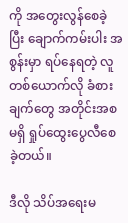ကို အတွေးလွန်စေခဲ့ပြီး ချောက်ကမ်းပါး အစွန်းမှာ ရပ်နေရတဲ့ လူတစ်ယောက်လို ခံစားချက်တွေ အတိုင်းအစမရှိ ရှုပ်ထွေးပွေလီစေခဲ့တယ်။

ဒီလို သိပ်အရေးမ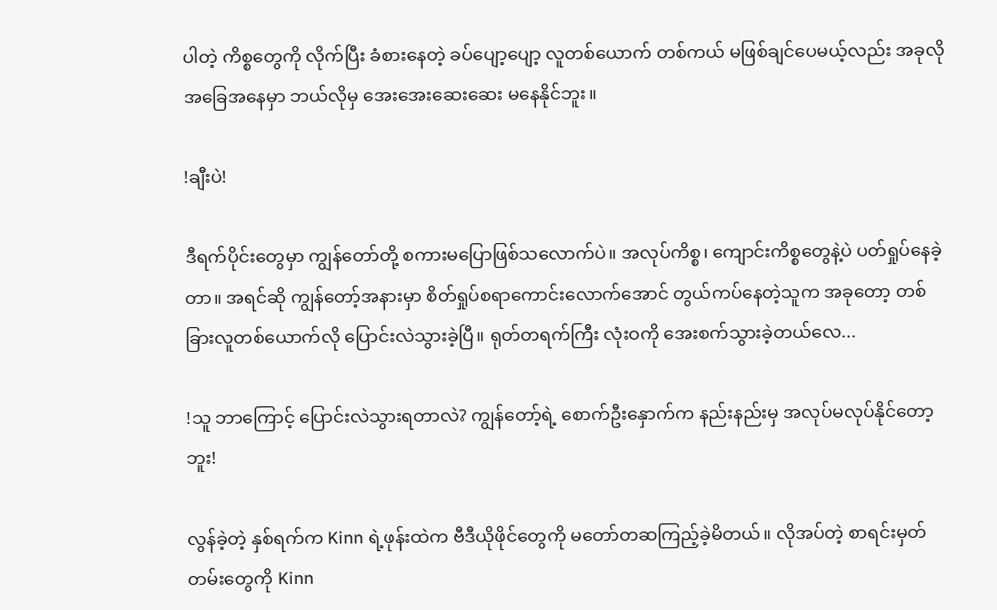ပါတဲ့ ကိစ္စတွေကို လိုက်ပြီး ခံစားနေတဲ့ ခပ်ပျော့ပျော့ လူတစ်ယောက် တစ်ကယ် မဖြစ်ချင်ပေမယ့်လည်း အခုလိုအခြေအနေမှာ ဘယ်လိုမှ အေးအေးဆေးဆေး မနေနိုင်ဘူး။

!ချီးပဲ!

ဒီရက်ပိုင်းတွေမှာ ကျွန်တော်တို့ စကားမပြောဖြစ်သလောက်ပဲ။ အလုပ်ကိစ္စ၊ ကျောင်းကိစ္စတွေနဲ့ပဲ ပတ်ရှုပ်နေခဲ့တာ။ အရင်ဆို ကျွန်တော့်အနားမှာ စိတ်ရှုပ်စရာကောင်းလောက်အောင် တွယ်ကပ်နေတဲ့သူက အခုတော့ တစ်ခြားလူတစ်ယောက်လို ပြောင်းလဲသွားခဲ့ပြီ။ ရုတ်တရက်ကြီး လုံးဝကို အေးစက်သွားခဲ့တယ်လေ...

!သူ ဘာကြောင့် ပြောင်းလဲသွားရတာလဲ? ကျွန်တော့်ရဲ့ စောက်ဦးနှောက်က နည်းနည်းမှ အလုပ်မလုပ်နိုင်တော့ဘူး!

လွန်ခဲ့တဲ့ နှစ်ရက်က Kinn ရဲ့ဖုန်းထဲက ဗီဒီယိုဖိုင်တွေကို မတော်တဆကြည့်ခဲ့မိတယ်။ လိုအပ်တဲ့ စာရင်းမှတ်တမ်း‌တွေကို Kinn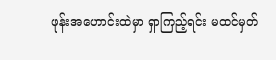ဖုန်းအဟောင်းထဲမှာ ရှာကြည့်ရင်း မထင်မှတ်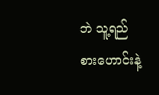ဘဲ သူ့ရည်စားဟောင်းနဲ့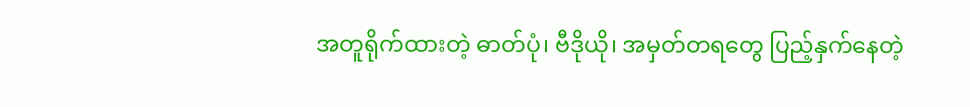အတူရိုက်ထားတဲ့ ဓာတ်ပုံ၊ ဗီဒိုယို၊ အမှတ်တရတွေ ပြည့်နှက်နေတဲ့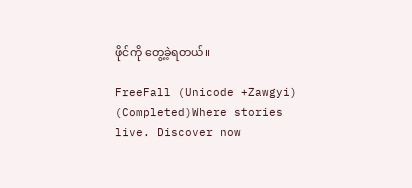ဖိုင်ကို တွေ့ခဲ့ရတယ်။

FreeFall (Unicode +Zawgyi) (Completed)Where stories live. Discover now